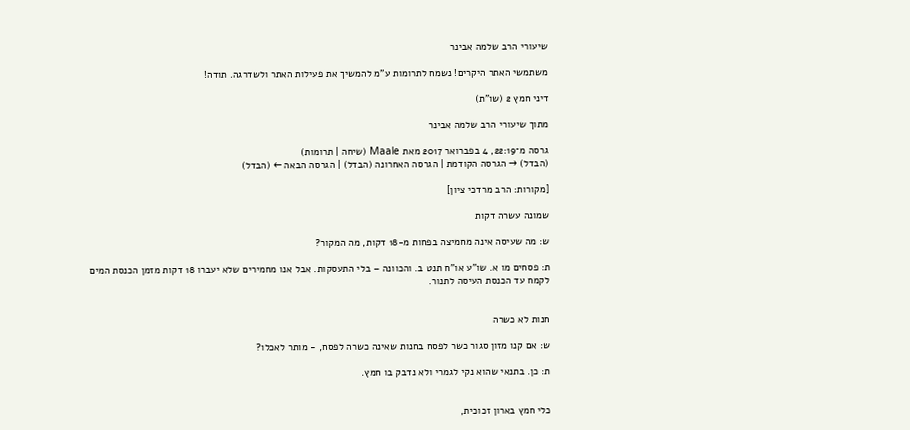שיעורי הרב שלמה אבינר

משתמשי האתר היקרים! נשמח לתרומות ע"מ להמשיך את פעילות האתר ולשדרגה. תודה!

דיני חמץ 2 (שו"ת)

מתוך שיעורי הרב שלמה אבינר

גרסה מ־22:19, 4 בפברואר 2017 מאת Maale (שיחה | תרומות)
(הבדל) → הגרסה הקודמת | הגרסה האחרונה (הבדל) | הגרסה הבאה ← (הבדל)

[מקורות: הרב מרדכי ציון]

שמונה עשרה דקות

ש: מה שעיסה אינה מחמיצה בפחות מ-18 דקות, מה המקור?

ת: פסחים מו א. שו"ע או"ח תנט ב. והכוונה – בלי התעסקות. אבל אנו מחמירים שלא יעברו 18 דקות מזמן הכנסת המים לקמח עד הכנסת העיסה לתנור.


חנות לא כשרה

ש: אם קנו מזון סגור כשר לפסח בחנות שאינה כשרה לפסח, - מותר לאכלו?

ת: כן. בתנאי שהוא נקי לגמרי ולא נדבק בו חמץ.


כלי חמץ בארון זכוכית,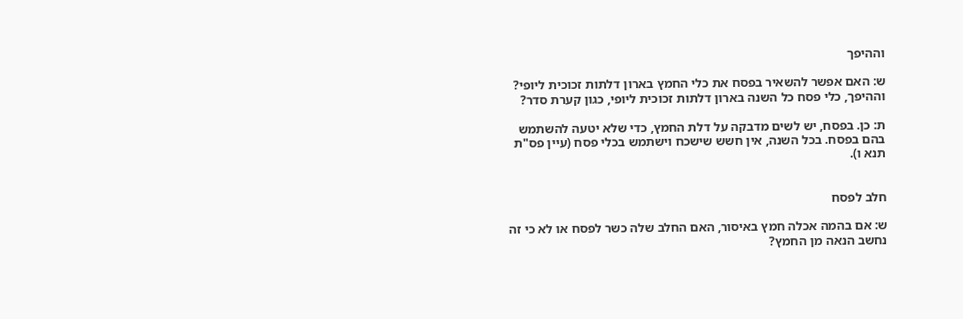וההיפך

ש: האם אפשר להשאיר בפסח את כלי החמץ בארון דלתות זכוכית ליופי? וההיפך, כלי פסח כל השנה בארון דלתות זכוכית ליופי, כגון קערת סדר?

ת: כן. בפסח, יש לשים מדבקה על דלת החמץ, כדי שלא יטעה להשתמש בהם בפסח. בכל השנה, אין חשש שישכח וישתמש בכלי פסח (עיין פס"ת תנא ו).


חלב לפסח

ש: אם בהמה אכלה חמץ באיסור, האם החלב שלה כשר לפסח או לא כי זה נחשב הנאה מן החמץ?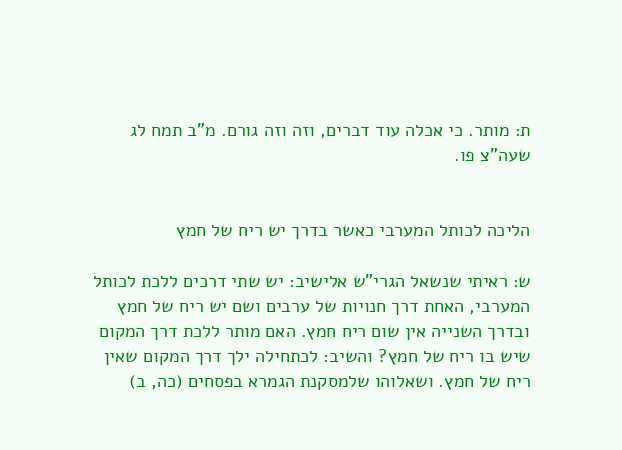ת: מותר. כי אכלה עוד דברים, וזה וזה גורם. מ"ב תמח לג שעה"צ פו.


הליכה לכותל המערבי כאשר בדרך יש ריח של חמץ

ש: ראיתי שנשאל הגרי"ש אלישיב: יש שתי דרכים ללכת לכותל המערבי, האחת דרך חנויות של ערבים ושם יש ריח של חמץ ובדרך השנייה אין שום ריח חמץ. האם מותר ללכת דרך המקום שיש בו ריח של חמץ? והשיב: לכתחילה ילך דרך המקום שאין ריח של חמץ. ושאלוהו שלמסקנת הגמרא בפסחים (כה, ב)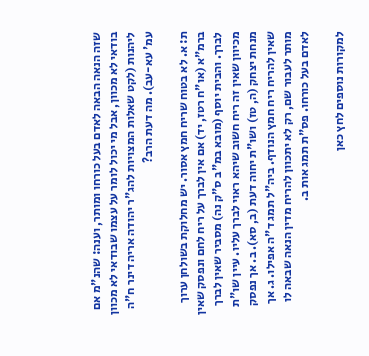שזה הנאה הבאה לאדם בעל כורחו ומותר, וענה: שהנ"מ אם בודאי לא מכוון, אבל מי יכול לומר על עצמו שבודאי לא מכוון ליהנות (לקט שאלות המצויות להג"ר יהודה אריה דינר ח"ה עמ' עא-עב). מה דעת הרב?

ת: א. לא בטוח שריח חמץ אסור. יש מחלוקת בשולחן ערוך ברמ"א (או"ח רטז, יד) אם אין לברך על ריח לחם ונפסק שאין לברך. והבית יוסף (מובא במ"ב ס"ק נה) מסביר שאין לברך מכיוון שאין זה ריח חשוב שיהא ראוי לברך עליו. עיין שו"ת מנחת יצחק (ה, טז) ושו"ת יחוה דעת (ב, סא). ב. אך נפסק שאין להריח ריח חמץ הנודף. ביה"ל תמג ד"ה אפילו. ג. אך מותר לעבור שם, רק לא יתכוון להריח מדין הנאה שבאה לו לאדם בעל כורחו. פס"ת תמג אות ב.

למקורות נוספים לחץ כאן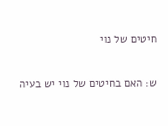חיטים של נוי

ש: האם בחיטים של נוי יש בעיה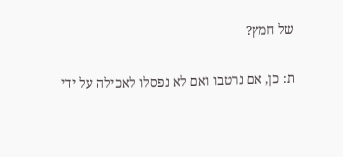של חמץ?

ת: כן, אם נרטבו ואם לא נפסלו לאכילה על ידי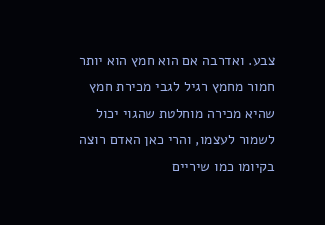צבע. ואדרבה אם הוא חמץ הוא יותר חמור מחמץ רגיל לגבי מכירת חמץ שהיא מכירה מוחלטת שהגוי יכול לשמור לעצמו, והרי כאן האדם רוצה בקיומו כמו שיריים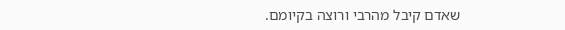שאדם קיבל מהרבי ורוצה בקיומם.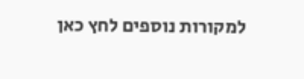למקורות נוספים לחץ כאן